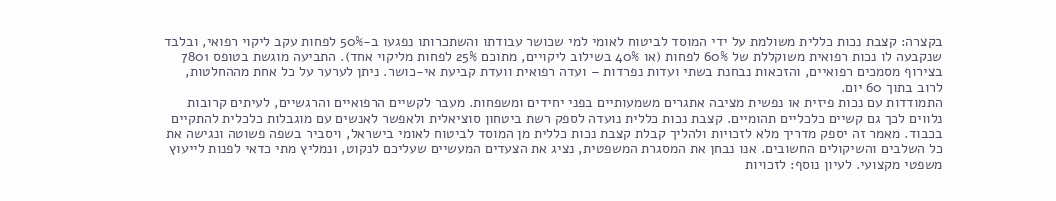בקצרה: קצבת נכות כללית משולמת על ידי המוסד לביטוח לאומי למי שכושר עבודתו והשתכרותו נפגעו ב-50% לפחות עקב ליקוי רפואי, ובלבד שנקבעה לו נכות רפואית משוקללת של 60% לפחות (או 40% בשילוב ליקויים, מתוכם 25% לפחות מליקוי אחד). התביעה מוגשת בטופס 7801 בצירוף מסמכים רפואיים, והזכאות נבחנת בשתי ועדות נפרדות – ועדה רפואית וועדת קביעת אי-כושר. ניתן לערער על כל אחת מההחלטות, לרוב בתוך 60 יום.
התמודדות עם נכות פיזית או נפשית מציבה אתגרים משמעותיים בפני יחידים ומשפחות. מעבר לקשיים הרפואיים והרגשיים, לעיתים קרובות נלווים לכך גם קשיים כלכליים תהומיים. קצבת נכות כללית נועדה לספק רשת ביטחון סוציאלית ולאפשר לאנשים עם מוגבלות כלכלית להתקיים בכבוד. מאמר זה יספק מדריך מלא לזכויות ולהליך קבלת קצבת נכות כללית מן המוסד לביטוח לאומי בישראל, ויסביר בשפה פשוטה ונגישה את כל השלבים והשיקולים החשובים. אנו נבחן את המסגרת המשפטית, נציג את הצעדים המעשיים שעליכם לנקוט, ונמליץ מתי כדאי לפנות לייעוץ משפטי מקצועי. לעיון נוסף: לזכויות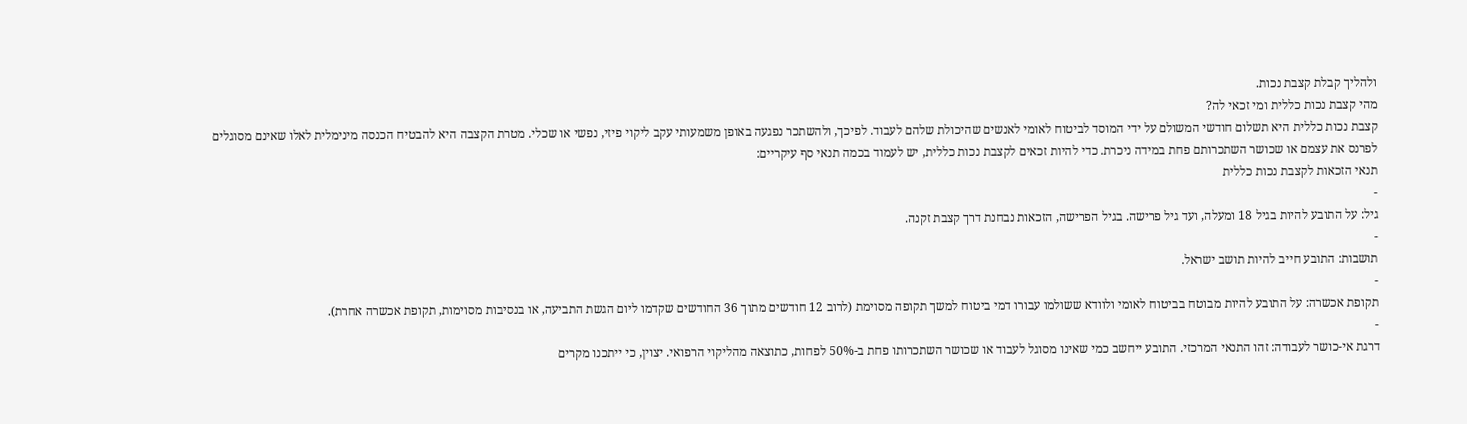ולהליך קבלת קצבת נכות.
מהי קצבת נכות כללית ומי זכאי לה?
קצבת נכות כללית היא תשלום חודשי המשולם על ידי המוסד לביטוח לאומי לאנשים שהיכולת שלהם לעבוד. לפיכך, ולהשתכר נפגעה באופן משמעותי עקב ליקוי פיזי, נפשי או שכלי. מטרת הקצבה היא להבטיח הכנסה מינימלית לאלו שאינם מסוגלים לפרנס את עצמם או שכושר השתכרותם פחת במידה ניכרת. כדי להיות זכאים לקצבת נכות כללית, יש לעמוד בכמה תנאי סף עיקריים:
תנאי הזכאות לקצבת נכות כללית
-
גיל: על התובע להיות בגיל 18 ומעלה, ועד גיל פרישה. בגיל הפרישה, הזכאות נבחנת דרך קצבת זקנה.
-
תושבות: התובע חייב להיות תושב ישראל.
-
תקופת אכשרה: על התובע להיות מבוטח בביטוח לאומי ולוודא ששולמו עבורו דמי ביטוח למשך תקופה מסוימת (לרוב 12 חודשים מתוך 36 החודשים שקדמו ליום הגשת התביעה, או בנסיבות מסוימות, תקופת אכשרה אחרת).
-
דרגת אי-כושר לעבודה: זהו התנאי המרכזי. התובע ייחשב כמי שאינו מסוגל לעבוד או שכושר השתכרותו פחת ב-50% לפחות, כתוצאה מהליקוי הרפואי. יצוין, כי ייתכנו מקרים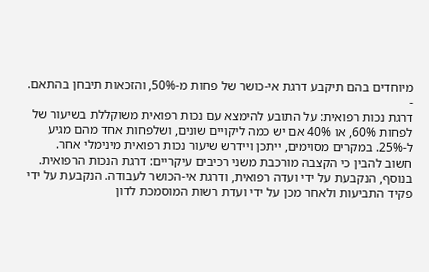מיוחדים בהם תיקבע דרגת אי-כושר של פחות מ-50%, והזכאות תיבחן בהתאם.
-
דרגת נכות רפואית: על התובע להימצא עם נכות רפואית משוקללת בשיעור של לפחות 60%, או 40% אם יש כמה ליקויים שונים, ושלפחות אחד מהם מגיע ל-25%. במקרים מסוימים, ייתכן ויידרש שיעור נכות רפואית מינימלי אחר.
חשוב להבין כי הקצבה מורכבת משני רכיבים עיקריים: דרגת הנכות הרפואית. בנוסף, הנקבעת על ידי ועדה רפואית, ודרגת אי-הכושר לעבודה. הנקבעת על ידי פקיד התביעות ולאחר מכן על ידי ועדת רשות המוסמכת לדון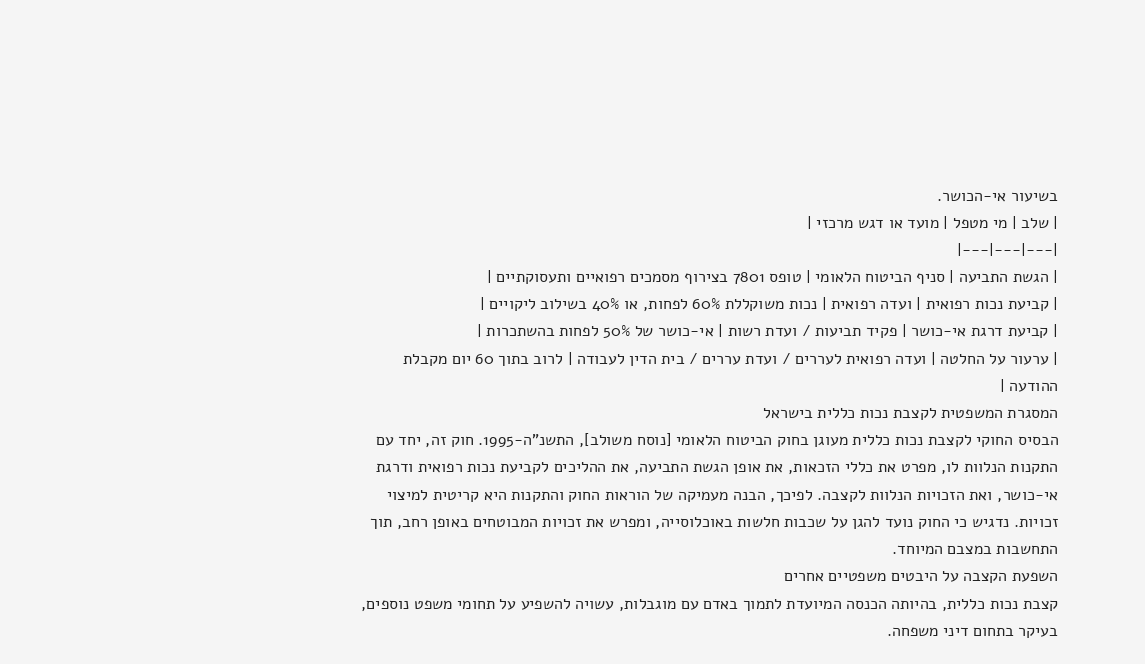בשיעור אי-הכושר.
| שלב | מי מטפל | מועד או דגש מרכזי |
|---|---|---|
| הגשת התביעה | סניף הביטוח הלאומי | טופס 7801 בצירוף מסמכים רפואיים ותעסוקתיים |
| קביעת נכות רפואית | ועדה רפואית | נכות משוקללת 60% לפחות, או 40% בשילוב ליקויים |
| קביעת דרגת אי-כושר | פקיד תביעות / ועדת רשות | אי-כושר של 50% לפחות בהשתכרות |
| ערעור על החלטה | ועדה רפואית לעררים / ועדת עררים / בית הדין לעבודה | לרוב בתוך 60 יום מקבלת ההודעה |
המסגרת המשפטית לקצבת נכות כללית בישראל
הבסיס החוקי לקצבת נכות כללית מעוגן בחוק הביטוח הלאומי [נוסח משולב], התשנ"ה-1995. חוק זה, יחד עם התקנות הנלוות לו, מפרט את כללי הזכאות, את אופן הגשת התביעה, את ההליכים לקביעת נכות רפואית ודרגת אי-כושר, ואת הזכויות הנלוות לקצבה. לפיכך, הבנה מעמיקה של הוראות החוק והתקנות היא קריטית למיצוי זכויות. נדגיש כי החוק נועד להגן על שכבות חלשות באוכלוסייה, ומפרש את זכויות המבוטחים באופן רחב, תוך התחשבות במצבם המיוחד.
השפעת הקצבה על היבטים משפטיים אחרים
קצבת נכות כללית, בהיותה הכנסה המיועדת לתמוך באדם עם מוגבלות, עשויה להשפיע על תחומי משפט נוספים, בעיקר בתחום דיני משפחה.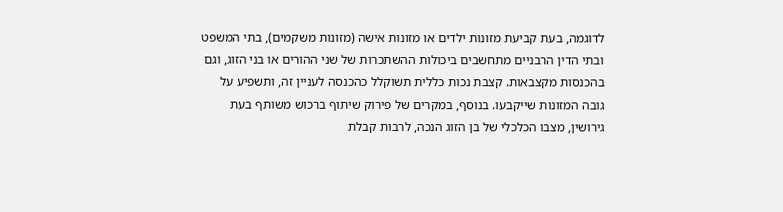לדוגמה, בעת קביעת מזונות ילדים או מזונות אישה (מזונות משקמים), בתי המשפט ובתי הדין הרבניים מתחשבים ביכולות ההשתכרות של שני ההורים או בני הזוג, וגם בהכנסות מקצבאות. קצבת נכות כללית תשוקלל כהכנסה לעניין זה, ותשפיע על גובה המזונות שייקבעו. בנוסף, במקרים של פירוק שיתוף ברכוש משותף בעת גירושין, מצבו הכלכלי של בן הזוג הנכה, לרבות קבלת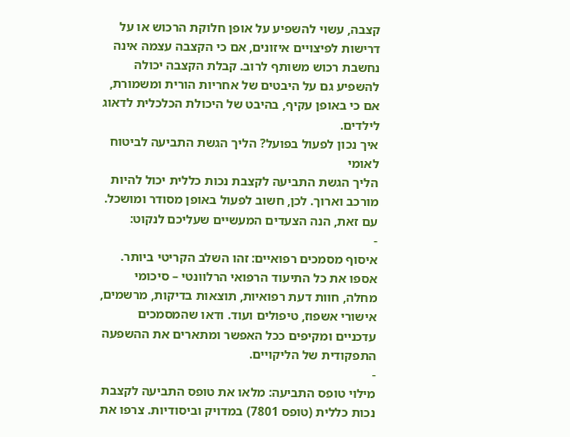קצבה, עשוי להשפיע על אופן חלוקת הרכוש או על דרישות לפיצויים איזונים, אם כי הקצבה עצמה אינה נחשבת רכוש משותף לרוב. קבלת הקצבה יכולה להשפיע גם על היבטים של אחריות הורית ומשמורת, אם כי באופן עקיף, בהיבט של היכולת הכלכלית לדאוג לילדים.
איך נכון לפעול בפועל? הליך הגשת התביעה לביטוח לאומי
הליך הגשת התביעה לקצבת נכות כללית יכול להיות מורכב וארוך. לכן, חשוב לפעול באופן מסודר ומושכל. עם זאת, הנה הצעדים המעשיים שעליכם לנקוט:
-
איסוף מסמכים רפואיים: זהו השלב הקריטי ביותר. אספו את כל התיעוד הרפואי הרלוונטי – סיכומי מחלה, חוות דעת רפואיות, תוצאות בדיקות, מרשמים, אישורי אשפוז, טיפולים ועוד. ודאו שהמסמכים עדכניים ומקיפים ככל האפשר ומתארים את ההשפעה התפקודית של הליקויים.
-
מילוי טופס התביעה: מלאו את טופס התביעה לקצבת נכות כללית (טופס 7801) במדויק וביסודיות. צרפו את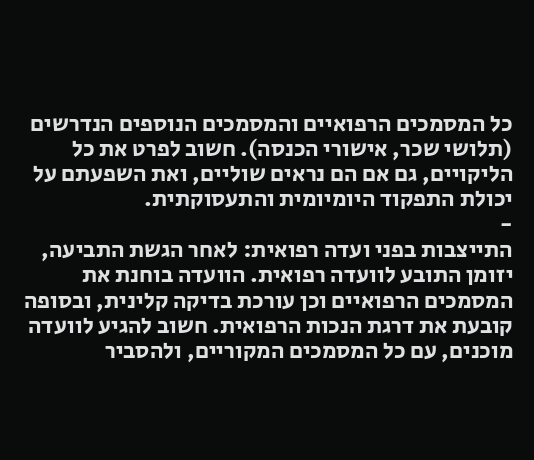כל המסמכים הרפואיים והמסמכים הנוספים הנדרשים (תלושי שכר, אישורי הכנסה). חשוב לפרט את כל הליקויים, גם אם הם נראים שוליים, ואת השפעתם על יכולת התפקוד היומיומית והתעסוקתית.
-
התייצבות בפני ועדה רפואית: לאחר הגשת התביעה, יזומן התובע לוועדה רפואית. הוועדה בוחנת את המסמכים הרפואיים וכן עורכת בדיקה קלינית, ובסופה קובעת את דרגת הנכות הרפואית. חשוב להגיע לוועדה מוכנים, עם כל המסמכים המקוריים, ולהסביר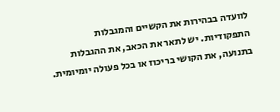לוועדה בבהירות את הקשיים והמגבלות התפקודיות. יש לתאר את הכאב, את ההגבלות בתנועה, את הקושי בריכוז או בכל פעולה יומיומית.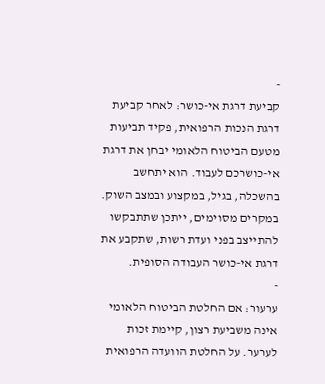-
קביעת דרגת אי-כושר: לאחר קביעת דרגת הנכות הרפואית, פקיד תביעות מטעם הביטוח הלאומי יבחן את דרגת אי-כושרכם לעבוד. הוא יתחשב בהשכלה, בגיל, במקצוע ובמצב השוק. במקרים מסוימים, ייתכן שתתבקשו להתייצב בפני ועדת רשות, שתקבע את דרגת אי-כושר העבודה הסופית.
-
ערעור: אם החלטת הביטוח הלאומי אינה משביעת רצון, קיימת זכות לערער. על החלטת הוועדה הרפואית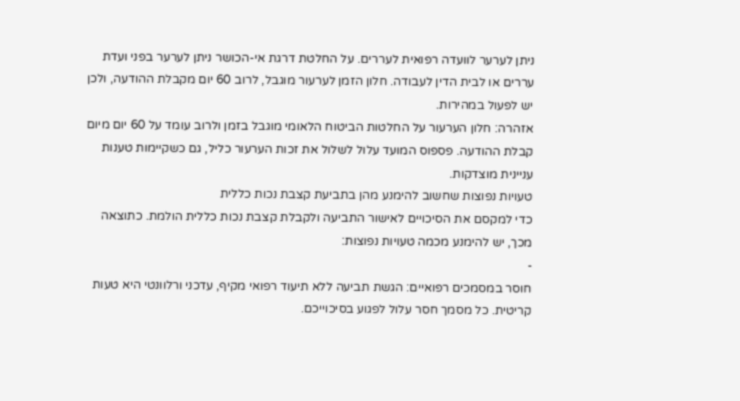ניתן לערער לוועדה רפואית לעררים. על החלטת דרגת אי-הכושר ניתן לערער בפני ועדת עררים או לבית הדין לעבודה. חלון הזמן לערעור מוגבל, לרוב 60 יום מקבלת ההודעה, ולכן יש לפעול במהירות.
אזהרה: חלון הערעור על החלטות הביטוח הלאומי מוגבל בזמן ולרוב עומד על 60 יום מיום קבלת ההודעה. פספוס המועד עלול לשלול את זכות הערעור כליל, גם כשקיימות טענות עניינית מוצדקות.
טעויות נפוצות שחשוב להימנע מהן בתביעת קצבת נכות כללית
כדי למקסם את הסיכויים לאישור התביעה ולקבלת קצבת נכות כללית הולמת. כתוצאה מכך, יש להימנע מכמה טעויות נפוצות:
-
חוסר במסמכים רפואיים: הגשת תביעה ללא תיעוד רפואי מקיף, עדכני ורלוונטי היא טעות קריטית. כל מסמך חסר עלול לפגוע בסיכוייכם.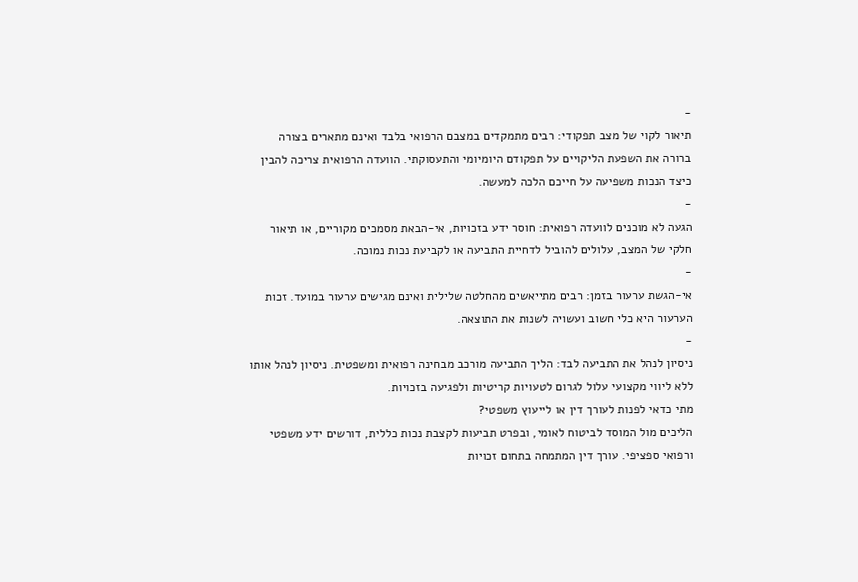-
תיאור לקוי של מצב תפקודי: רבים מתמקדים במצבם הרפואי בלבד ואינם מתארים בצורה ברורה את השפעת הליקויים על תפקודם היומיומי והתעסוקתי. הוועדה הרפואית צריכה להבין כיצד הנכות משפיעה על חייכם הלכה למעשה.
-
הגעה לא מוכנים לוועדה רפואית: חוסר ידע בזכויות, אי-הבאת מסמכים מקוריים, או תיאור חלקי של המצב, עלולים להוביל לדחיית התביעה או לקביעת נכות נמוכה.
-
אי-הגשת ערעור בזמן: רבים מתייאשים מהחלטה שלילית ואינם מגישים ערעור במועד. זכות הערעור היא כלי חשוב ועשויה לשנות את התוצאה.
-
ניסיון לנהל את התביעה לבד: הליך התביעה מורכב מבחינה רפואית ומשפטית. ניסיון לנהל אותו ללא ליווי מקצועי עלול לגרום לטעויות קריטיות ולפגיעה בזכויות.
מתי כדאי לפנות לעורך דין או לייעוץ משפטי?
הליכים מול המוסד לביטוח לאומי, ובפרט תביעות לקצבת נכות כללית, דורשים ידע משפטי ורפואי ספציפי. עורך דין המתמחה בתחום זכויות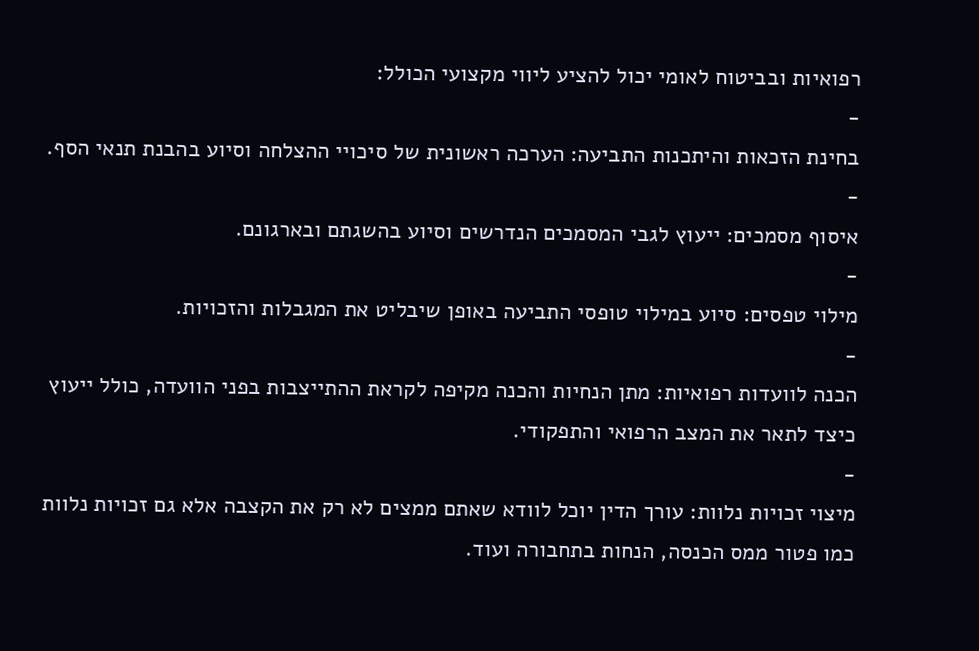רפואיות ובביטוח לאומי יכול להציע ליווי מקצועי הכולל:
-
בחינת הזכאות והיתכנות התביעה: הערכה ראשונית של סיכויי ההצלחה וסיוע בהבנת תנאי הסף.
-
איסוף מסמכים: ייעוץ לגבי המסמכים הנדרשים וסיוע בהשגתם ובארגונם.
-
מילוי טפסים: סיוע במילוי טופסי התביעה באופן שיבליט את המגבלות והזכויות.
-
הכנה לוועדות רפואיות: מתן הנחיות והכנה מקיפה לקראת ההתייצבות בפני הוועדה, כולל ייעוץ כיצד לתאר את המצב הרפואי והתפקודי.
-
מיצוי זכויות נלוות: עורך הדין יוכל לוודא שאתם ממצים לא רק את הקצבה אלא גם זכויות נלוות כמו פטור ממס הכנסה, הנחות בתחבורה ועוד.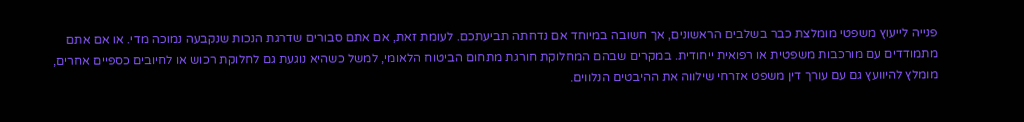פנייה לייעוץ משפטי מומלצת כבר בשלבים הראשונים, אך חשובה במיוחד אם נדחתה תביעתכם. לעומת זאת, אם אתם סבורים שדרגת הנכות שנקבעה נמוכה מדי. או אם אתם מתמודדים עם מורכבות משפטית או רפואית ייחודית. במקרים שבהם המחלוקת חורגת מתחום הביטוח הלאומי, למשל כשהיא נוגעת גם לחלוקת רכוש או לחיובים כספיים אחרים, מומלץ להיוועץ גם עם עורך דין משפט אזרחי שילווה את ההיבטים הנלווים.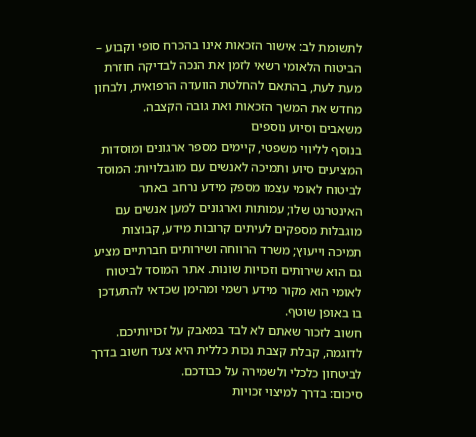לתשומת לב: אישור הזכאות אינו בהכרח סופי וקבוע – הביטוח הלאומי רשאי לזמן את הנכה לבדיקה חוזרת מעת לעת, בהתאם להחלטת הוועדה הרפואית, ולבחון מחדש את המשך הזכאות ואת גובה הקצבה.
משאבים וסיוע נוספים
בנוסף לליווי משפטי, קיימים מספר ארגונים ומוסדות המציעים סיוע ותמיכה לאנשים עם מוגבלויות: המוסד לביטוח לאומי עצמו מספק מידע נרחב באתר האינטרנט שלו; עמותות וארגונים למען אנשים עם מוגבלות מספקים לעיתים קרובות מידע, קבוצות תמיכה וייעוץ; משרד הרווחה ושירותים חברתיים מציע גם הוא שירותים וזכויות שונות. אתר המוסד לביטוח לאומי הוא מקור מידע רשמי ומהימן שכדאי להתעדכן בו באופן שוטף.
חשוב לזכור שאתם לא לבד במאבק על זכויותיכם. לדוגמה, קבלת קצבת נכות כללית היא צעד חשוב בדרך לביטחון כלכלי ולשמירה על כבודכם.
סיכום: בדרך למיצוי זכויות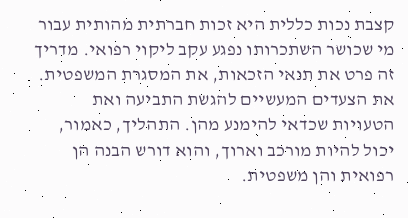קצבת נכות כללית היא זכות חברתית מהותית עבור מי שכושר השתכרותו נפגע עקב ליקוי רפואי. מדריך זה פרט את תנאי הזכאות, את המסגרת המשפטית. את הצעדים המעשיים להגשת התביעה ואת הטעויות שכדאי להימנע מהן. התהליך, כאמור, יכול להיות מורכב וארוך, והוא דורש הבנה הן רפואית והן משפטית.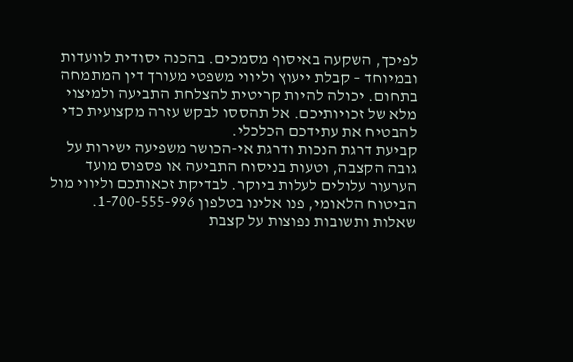לפיכך, השקעה באיסוף מסמכים. בהכנה יסודית לוועדות ובמיוחד – קבלת ייעוץ וליווי משפטי מעורך דין המתמחה בתחום. יכולה להיות קריטית להצלחת התביעה ולמיצוי מלא של זכויותיכם. אל תהססו לבקש עזרה מקצועית כדי להבטיח את עתידכם הכלכלי.
קביעת דרגת הנכות ודרגת אי-הכושר משפיעה ישירות על גובה הקצבה, וטעות בניסוח התביעה או פספוס מועד הערעור עלולים לעלות ביוקר. לבדיקת זכאותכם וליווי מול הביטוח הלאומי, פנו אלינו בטלפון 1-700-555-996.
שאלות ותשובות נפוצות על קצבת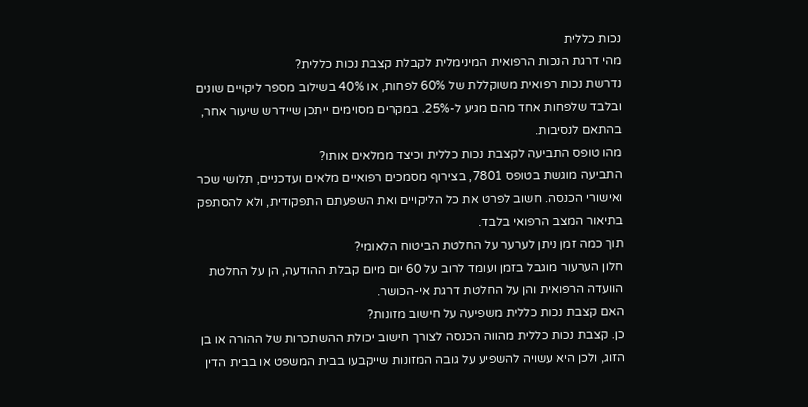נכות כללית
מהי דרגת הנכות הרפואית המינימלית לקבלת קצבת נכות כללית?
נדרשת נכות רפואית משוקללת של 60% לפחות, או 40% בשילוב מספר ליקויים שונים ובלבד שלפחות אחד מהם מגיע ל-25%. במקרים מסוימים ייתכן שיידרש שיעור אחר, בהתאם לנסיבות.
מהו טופס התביעה לקצבת נכות כללית וכיצד ממלאים אותו?
התביעה מוגשת בטופס 7801, בצירוף מסמכים רפואיים מלאים ועדכניים, תלושי שכר ואישורי הכנסה. חשוב לפרט את כל הליקויים ואת השפעתם התפקודית, ולא להסתפק בתיאור המצב הרפואי בלבד.
תוך כמה זמן ניתן לערער על החלטת הביטוח הלאומי?
חלון הערעור מוגבל בזמן ועומד לרוב על 60 יום מיום קבלת ההודעה, הן על החלטת הוועדה הרפואית והן על החלטת דרגת אי-הכושר.
האם קצבת נכות כללית משפיעה על חישוב מזונות?
כן. קצבת נכות כללית מהווה הכנסה לצורך חישוב יכולת ההשתכרות של ההורה או בן הזוג, ולכן היא עשויה להשפיע על גובה המזונות שייקבעו בבית המשפט או בבית הדין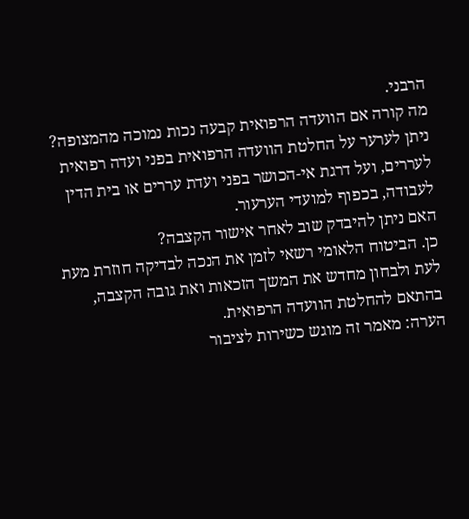הרבני.
מה קורה אם הוועדה הרפואית קבעה נכות נמוכה מהמצופה?
ניתן לערער על החלטת הוועדה הרפואית בפני ועדה רפואית לעררים, ועל דרגת אי-הכושר בפני ועדת עררים או בית הדין לעבודה, בכפוף למועדי הערעור.
האם ניתן להיבדק שוב לאחר אישור הקצבה?
כן. הביטוח הלאומי רשאי לזמן את הנכה לבדיקה חוזרת מעת לעת ולבחון מחדש את המשך הזכאות ואת גובה הקצבה, בהתאם להחלטת הוועדה הרפואית.
הערה: מאמר זה מוגש כשירות לציבור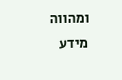ומהווה מידע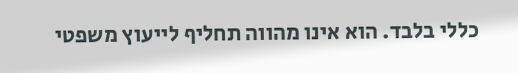כללי בלבד. הוא אינו מהווה תחליף לייעוץ משפטי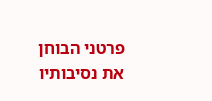פרטני הבוחן את נסיבותיו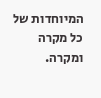המיוחדות של כל מקרה ומקרה.